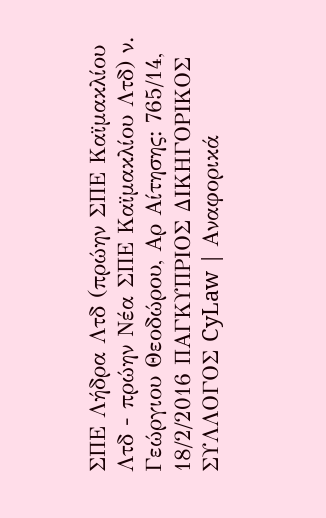ΣΠΕ Λήδρα Λτδ (πρώην ΣΠΕ Καϊμακλίου Λτδ - πρώην Νέα ΣΠΕ Καϊμακλίου Λτδ) ν. Γεώργιου Θεοδώρου, Αρ Αίτησης: 765/14, 18/2/2016 ΠΑΓΚΥΠΡΙΟΣ ΔΙΚΗΓΟΡΙΚΟΣ ΣΥΛΛΟΓΟΣ CyLaw | Αναφορικά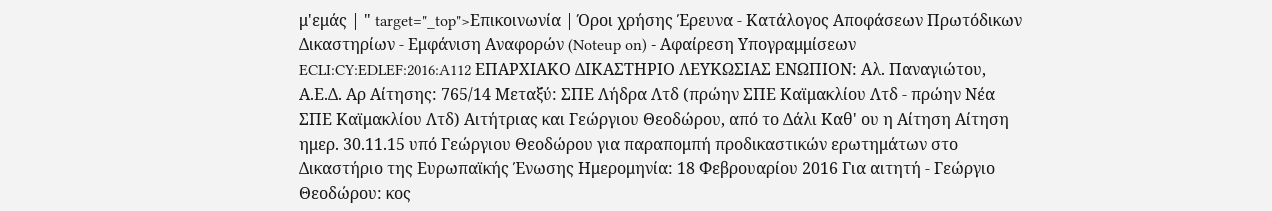μ'εμάς | " target="_top">Επικοινωνία | Όροι χρήσης Έρευνα - Κατάλογος Αποφάσεων Πρωτόδικων Δικαστηρίων - Εμφάνιση Αναφορών (Noteup on) - Αφαίρεση Υπογραμμίσεων ECLI:CY:EDLEF:2016:A112 ΕΠΑΡΧΙΑΚΟ ΔΙΚΑΣΤΗΡΙΟ ΛΕΥΚΩΣΙΑΣ ΕΝΩΠΙΟΝ: Αλ. Παναγιώτου, Α.Ε.Δ. Αρ Αίτησης: 765/14 Μεταξύ: ΣΠΕ Λήδρα Λτδ (πρώην ΣΠΕ Καϊμακλίου Λτδ - πρώην Νέα ΣΠΕ Καϊμακλίου Λτδ) Αιτήτριας και Γεώργιου Θεοδώρου, από το Δάλι Καθ' ου η Αίτηση Αίτηση ημερ. 30.11.15 υπό Γεώργιου Θεοδώρου για παραπομπή προδικαστικών ερωτημάτων στο Δικαστήριο της Ευρωπαϊκής Ένωσης Ημερομηνία: 18 Φεβρουαρίου 2016 Για αιτητή - Γεώργιο Θεοδώρου: κος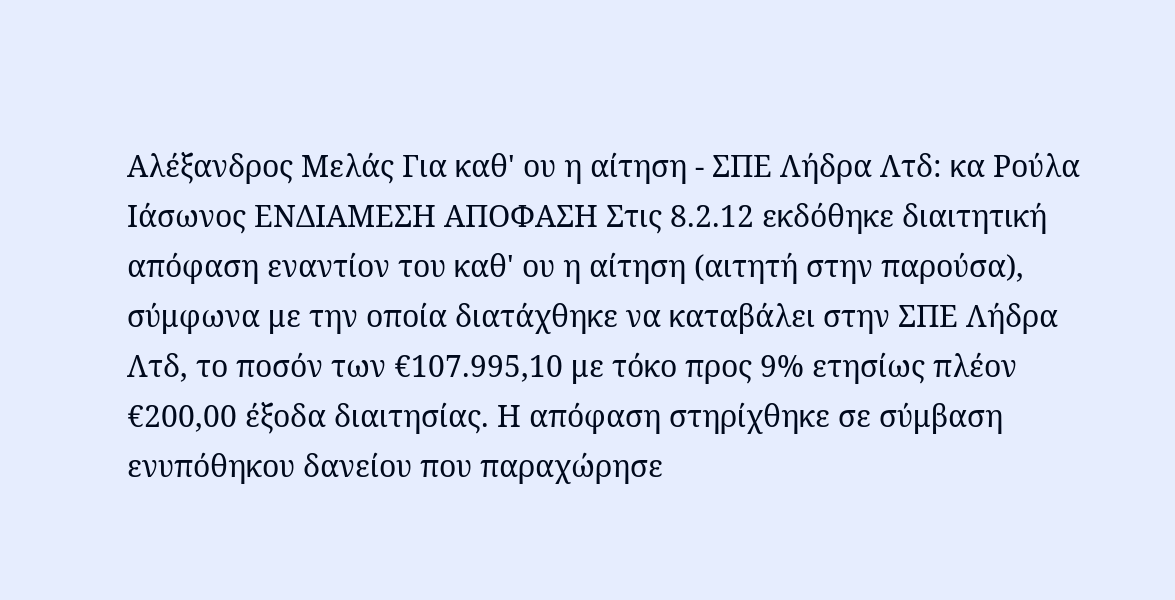Αλέξανδρος Μελάς Για καθ' ου η αίτηση - ΣΠΕ Λήδρα Λτδ: κα Ρούλα Ιάσωνος ΕΝΔΙΑΜΕΣΗ ΑΠΟΦΑΣΗ Στις 8.2.12 εκδόθηκε διαιτητική απόφαση εναντίον του καθ' ου η αίτηση (αιτητή στην παρούσα), σύμφωνα με την οποία διατάχθηκε να καταβάλει στην ΣΠΕ Λήδρα Λτδ, το ποσόν των €107.995,10 με τόκο προς 9% ετησίως πλέον €200,00 έξοδα διαιτησίας. Η απόφαση στηρίχθηκε σε σύμβαση ενυπόθηκου δανείου που παραχώρησε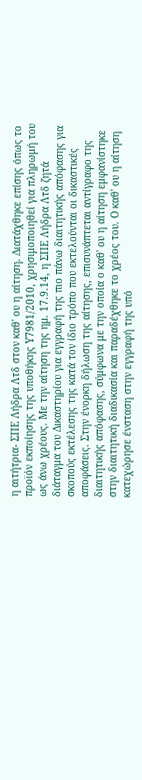η αιτήτρια- ΣΠΕ Λήδρα Λτδ στον καθ' ου η αίτηση. Διατάχθηκε επίσης όπως το προϊόν εκποίησης της υποθήκης Υ7981/2010, χρησιμοποιηθεί για πληρωμή του ως άνω χρέους. Με την αίτηση της ημ. 17.9.14, η ΣΠΕ Λήδρα Λτδ ζητά διάταγμα του Δικαστηρίου για εγγραφή της πιο πάνω διαιτητικής απόφασης για σκοπούς εκτέλεσης της κατά τον ίδιο τρόπο που εκτελούνται οι δικαστικές αποφάσεις. Στην ένορκη δήλωση της αίτησης, επισυνάπτεται αντίγραφο της διαιτητικής απόφασης, σύμφωνα με την οποία ο καθ' ου η αίτηση εμφανίστηκε στην διαιτητική διαδικασία και παραδέχθηκε το χρέος του. Ο καθ' ου η αίτηση κατεχώρησε ένσταση στην εγγραφή της υπό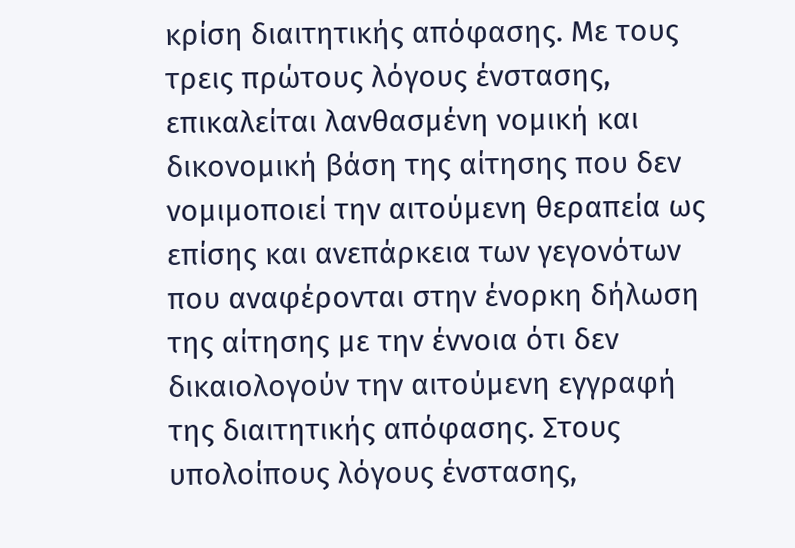κρίση διαιτητικής απόφασης. Με τους τρεις πρώτους λόγους ένστασης, επικαλείται λανθασμένη νομική και δικονομική βάση της αίτησης που δεν νομιμοποιεί την αιτούμενη θεραπεία ως επίσης και ανεπάρκεια των γεγονότων που αναφέρονται στην ένορκη δήλωση της αίτησης με την έννοια ότι δεν δικαιολογούν την αιτούμενη εγγραφή της διαιτητικής απόφασης. Στους υπολοίπους λόγους ένστασης,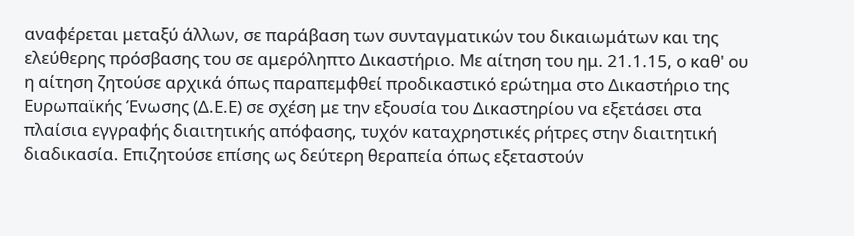αναφέρεται μεταξύ άλλων, σε παράβαση των συνταγματικών του δικαιωμάτων και της ελεύθερης πρόσβασης του σε αμερόληπτο Δικαστήριο. Με αίτηση του ημ. 21.1.15, ο καθ' ου η αίτηση ζητούσε αρχικά όπως παραπεμφθεί προδικαστικό ερώτημα στο Δικαστήριο της Ευρωπαϊκής Ένωσης (Δ.Ε.Ε) σε σχέση με την εξουσία του Δικαστηρίου να εξετάσει στα πλαίσια εγγραφής διαιτητικής απόφασης, τυχόν καταχρηστικές ρήτρες στην διαιτητική διαδικασία. Επιζητούσε επίσης ως δεύτερη θεραπεία όπως εξεταστούν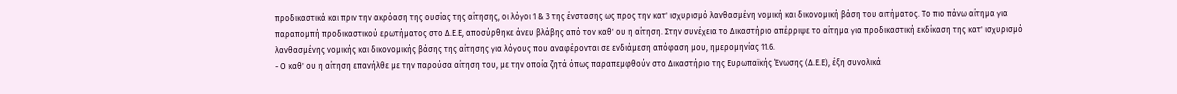προδικαστικά και πριν την ακρόαση της ουσίας της αίτησης, οι λόγοι 1 & 3 της ένστασης ως προς την κατ' ισχυρισμό λανθασμένη νομική και δικονομική βάση του αιτήματος. Το πιο πάνω αίτημα για παραπομπή προδικαστικού ερωτήματος στο Δ.Ε.Ε, αποσύρθηκε άνευ βλάβης από τον καθ' ου η αίτηση. Στην συνέχεια το Δικαστήριο απέρριψε το αίτημα για προδικαστική εκδίκαση της κατ' ισχυρισμό λανθασμένης νομικής και δικονομικής βάσης της αίτησης για λόγους που αναφέρονται σε ενδιάμεση απόφαση μου, ημερομηνίας 11.6.
- Ο καθ' ου η αίτηση επανήλθε με την παρούσα αίτηση του, με την οποία ζητά όπως παραπεμφθούν στο Δικαστήριο της Ευρωπαϊκής Ένωσης (Δ.Ε.Ε), έξη συνολικά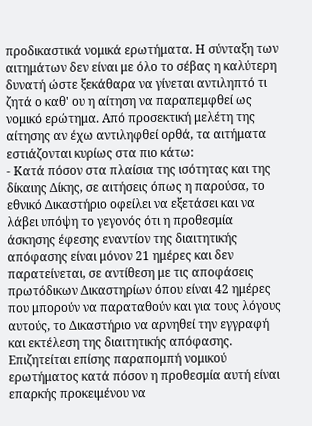προδικαστικά νομικά ερωτήματα. Η σύνταξη των αιτημάτων δεν είναι με όλο το σέβας η καλύτερη δυνατή ώστε ξεκάθαρα να γίνεται αντιληπτό τι ζητά ο καθ' ου η αίτηση να παραπεμφθεί ως νομικό ερώτημα. Από προσεκτική μελέτη της αίτησης αν έχω αντιληφθεί ορθά, τα αιτήματα εστιάζονται κυρίως στα πιο κάτω:
- Κατά πόσον στα πλαίσια της ισότητας και της δίκαιης Δίκης, σε αιτήσεις όπως η παρούσα, το εθνικό Δικαστήριο οφείλει να εξετάσει και να λάβει υπόψη το γεγονός ότι η προθεσμία άσκησης έφεσης εναντίον της διαιτητικής απόφασης είναι μόνον 21 ημέρες και δεν παρατείνεται, σε αντίθεση με τις αποφάσεις πρωτόδικων Δικαστηρίων όπου είναι 42 ημέρες που μπορούν να παραταθούν και για τους λόγους αυτούς, το Δικαστήριο να αρνηθεί την εγγραφή και εκτέλεση της διαιτητικής απόφασης. Επιζητείται επίσης παραπομπή νομικού ερωτήματος κατά πόσον η προθεσμία αυτή είναι επαρκής προκειμένου να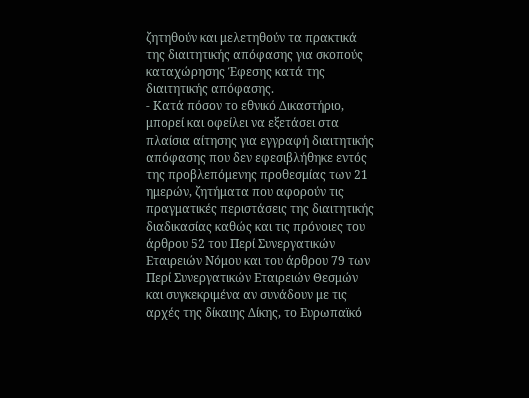ζητηθούν και μελετηθούν τα πρακτικά της διαιτητικής απόφασης για σκοπούς καταχώρησης Έφεσης κατά της διαιτητικής απόφασης.
- Κατά πόσον το εθνικό Δικαστήριο, μπορεί και οφείλει να εξετάσει στα πλαίσια αίτησης για εγγραφή διαιτητικής απόφασης που δεν εφεσιβλήθηκε εντός της προβλεπόμενης προθεσμίας των 21 ημερών, ζητήματα που αφορούν τις πραγματικές περιστάσεις της διαιτητικής διαδικασίας καθώς και τις πρόνοιες του άρθρου 52 του Περί Συνεργατικών Εταιρειών Νόμου και του άρθρου 79 των Περί Συνεργατικών Εταιρειών Θεσμών και συγκεκριμένα αν συνάδουν με τις αρχές της δίκαιης Δίκης, το Ευρωπαϊκό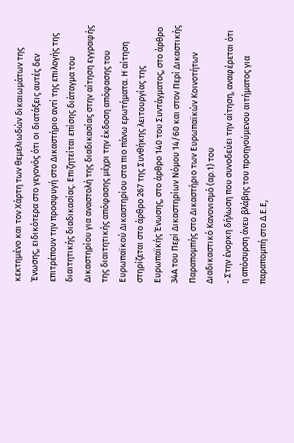κεκτημένο και τον Χάρτη των θεμελιωδών δικαιωμάτων της Ένωσης, ειδικότερα στο γεγονός ότι οι διατάξεις αυτές δεν επιτρέπουν την προσφυγή στο Δικαστήριο αντί της επιλογής της διαιτητικής διαδικασίας. Επιζητείται επίσης διάταγμα του Δικαστηρίου για αναστολή της διαδικασίας στην αίτηση εγγραφής της διαιτητικής απόφασης μέχρι την έκδοση απόφασης του Ευρωπαϊκού Δικαστηρίου στα πιο πάνω ερωτήματα. Η αίτηση στηρίζεται στο άρθρο 267 της Συνθήκης λειτουργίας της Ευρωπαϊκής Ένωσης, στο άρθρο 140 του Συντάγματος, στο άρθρο 34Α του Περί Δικαστηρίων Νόμου 14/60 και στον Περί Δικαστικής Παραπομπής στο Δικαστήριο των Ευρωπαϊκών Κοινοτήτων Διαδικαστικό Κανονισμό (αρ.1) του
- Στην ένορκη δήλωση που συνοδεύει την αίτηση, αναφέρεται ότι η απόσυρση άνευ βλάβης του προηγούμενου αιτήματος για παραπομπή στο Δ.Ε.Ε,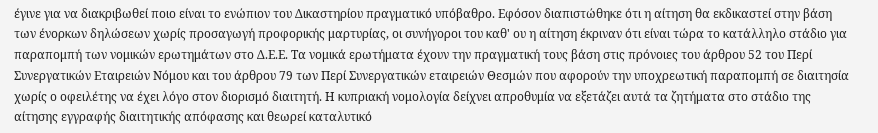έγινε για να διακριβωθεί ποιο είναι το ενώπιον του Δικαστηρίου πραγματικό υπόβαθρο. Εφόσον διαπιστώθηκε ότι η αίτηση θα εκδικαστεί στην βάση των ένορκων δηλώσεων χωρίς προσαγωγή προφορικής μαρτυρίας, οι συνήγοροι του καθ' ου η αίτηση έκριναν ότι είναι τώρα το κατάλληλο στάδιο για παραπομπή των νομικών ερωτημάτων στο Δ.Ε.Ε. Τα νομικά ερωτήματα έχουν την πραγματική τους βάση στις πρόνοιες του άρθρου 52 του Περί Συνεργατικών Εταιρειών Νόμου και του άρθρου 79 των Περί Συνεργατικών εταιρειών Θεσμών που αφορούν την υποχρεωτική παραπομπή σε διαιτησία χωρίς ο οφειλέτης να έχει λόγο στον διορισμό διαιτητή. Η κυπριακή νομολογία δείχνει απροθυμία να εξετάζει αυτά τα ζητήματα στο στάδιο της αίτησης εγγραφής διαιτητικής απόφασης και θεωρεί καταλυτικό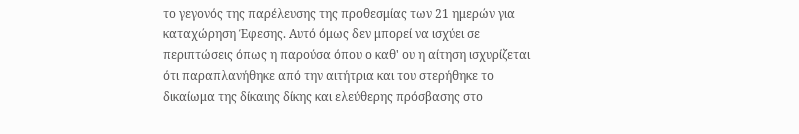το γεγονός της παρέλευσης της προθεσμίας των 21 ημερών για καταχώρηση Έφεσης. Αυτό όμως δεν μπορεί να ισχύει σε περιπτώσεις όπως η παρούσα όπου ο καθ' ου η αίτηση ισχυρίζεται ότι παραπλανήθηκε από την αιτήτρια και του στερήθηκε το δικαίωμα της δίκαιης δίκης και ελεύθερης πρόσβασης στο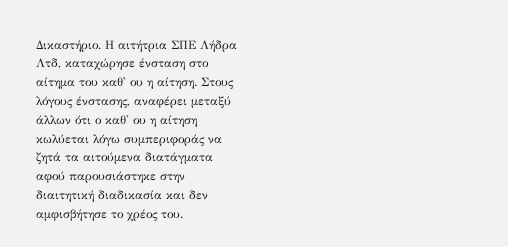Δικαστήριο. Η αιτήτρια ΣΠΕ Λήδρα Λτδ, καταχώρησε ένσταση στο αίτημα του καθ' ου η αίτηση. Στους λόγους ένστασης, αναφέρει μεταξύ άλλων ότι ο καθ' ου η αίτηση κωλύεται λόγω συμπεριφοράς να ζητά τα αιτούμενα διατάγματα αφού παρουσιάστηκε στην διαιτητική διαδικασία και δεν αμφισβήτησε το χρέος του.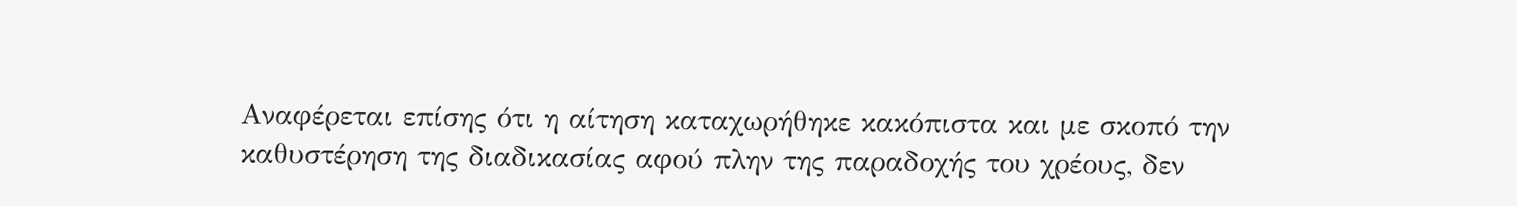Αναφέρεται επίσης ότι η αίτηση καταχωρήθηκε κακόπιστα και με σκοπό την καθυστέρηση της διαδικασίας αφού πλην της παραδοχής του χρέους, δεν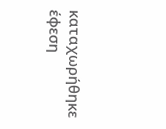καταχωρήθηκε έφεση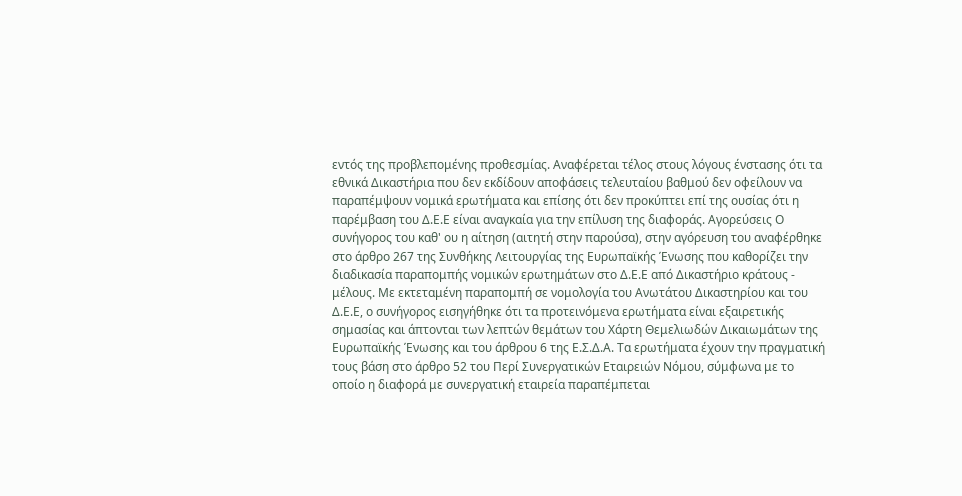εντός της προβλεπομένης προθεσμίας. Αναφέρεται τέλος στους λόγους ένστασης ότι τα εθνικά Δικαστήρια που δεν εκδίδουν αποφάσεις τελευταίου βαθμού δεν οφείλουν να παραπέμψουν νομικά ερωτήματα και επίσης ότι δεν προκύπτει επί της ουσίας ότι η παρέμβαση του Δ.Ε.Ε είναι αναγκαία για την επίλυση της διαφοράς. Αγορεύσεις Ο συνήγορος του καθ' ου η αίτηση (αιτητή στην παρούσα), στην αγόρευση του αναφέρθηκε στο άρθρο 267 της Συνθήκης Λειτουργίας της Ευρωπαϊκής Ένωσης που καθορίζει την διαδικασία παραπομπής νομικών ερωτημάτων στο Δ.Ε.Ε από Δικαστήριο κράτους - μέλους. Με εκτεταμένη παραπομπή σε νομολογία του Ανωτάτου Δικαστηρίου και του Δ.Ε.Ε, ο συνήγορος εισηγήθηκε ότι τα προτεινόμενα ερωτήματα είναι εξαιρετικής σημασίας και άπτονται των λεπτών θεμάτων του Χάρτη Θεμελιωδών Δικαιωμάτων της Ευρωπαϊκής Ένωσης και του άρθρου 6 της Ε.Σ.Δ.Α. Τα ερωτήματα έχουν την πραγματική τους βάση στο άρθρο 52 του Περί Συνεργατικών Εταιρειών Νόμου, σύμφωνα με το οποίο η διαφορά με συνεργατική εταιρεία παραπέμπεται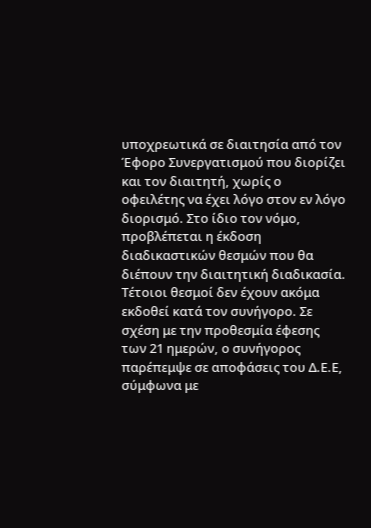υποχρεωτικά σε διαιτησία από τον Έφορο Συνεργατισμού που διορίζει και τον διαιτητή, χωρίς ο οφειλέτης να έχει λόγο στον εν λόγο διορισμό. Στο ίδιο τον νόμο, προβλέπεται η έκδοση διαδικαστικών θεσμών που θα διέπουν την διαιτητική διαδικασία. Τέτοιοι θεσμοί δεν έχουν ακόμα εκδοθεί κατά τον συνήγορο. Σε σχέση με την προθεσμία έφεσης των 21 ημερών, ο συνήγορος παρέπεμψε σε αποφάσεις του Δ.Ε.Ε, σύμφωνα με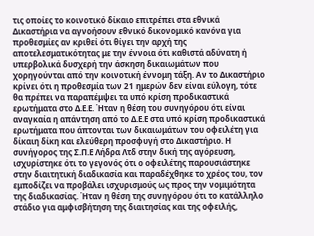τις οποίες το κοινοτικό δίκαιο επιτρέπει στα εθνικά Δικαστήρια να αγνοήσουν εθνικό δικονομικό κανόνα για προθεσμίες αν κριθεί ότι θίγει την αρχή της αποτελεσματικότητας με την έννοια ότι καθιστά αδύνατη ή υπερβολικά δυσχερή την άσκηση δικαιωμάτων που χορηγούνται από την κοινοτική έννομη τάξη. Αν το Δικαστήριο κρίνει ότι η προθεσμία των 21 ημερών δεν είναι εύλογη, τότε θα πρέπει να παραπέμψει τα υπό κρίση προδικαστικά ερωτήματα στο Δ.Ε.Ε. Ήταν η θέση του συνηγόρου ότι είναι αναγκαία η απάντηση από το Δ.Ε.Ε στα υπό κρίση προδικαστικά ερωτήματα που άπτονται των δικαιωμάτων του οφειλέτη για δίκαιη δίκη και ελεύθερη προσφυγή στο Δικαστήριο. Η συνήγορος της Σ.Π.Ε Λήδρα Λτδ στην δική της αγόρευση, ισχυρίστηκε ότι το γεγονός ότι ο οφειλέτης παρουσιάστηκε στην διαιτητική διαδικασία και παραδέχθηκε το χρέος του, τον εμποδίζει να προβάλει ισχυρισμούς ως προς την νομιμότητα της διαδικασίας. Ήταν η θέση της συνηγόρου ότι το κατάλληλο στάδιο για αμφισβήτηση της διαιτησίας και της οφειλής,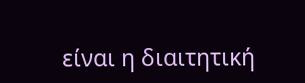είναι η διαιτητική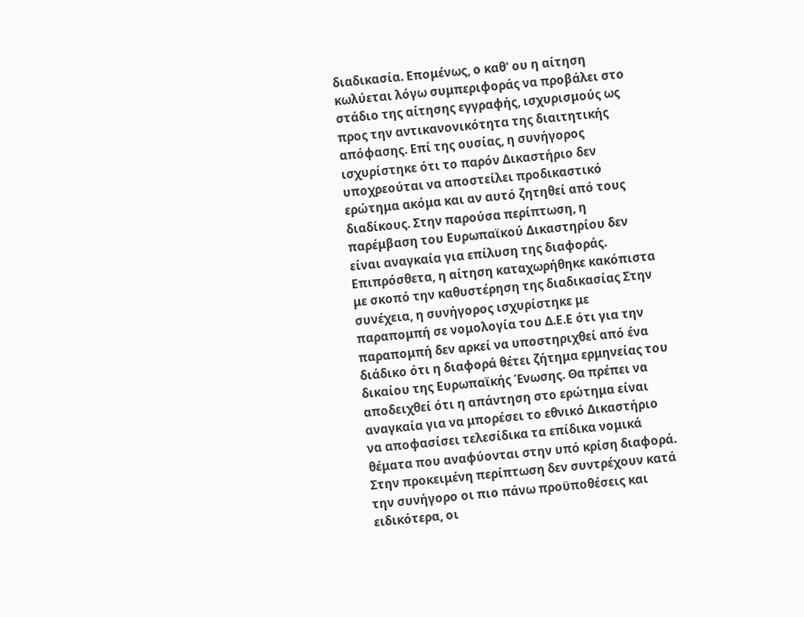διαδικασία. Επομένως, ο καθ' ου η αίτηση κωλύεται λόγω συμπεριφοράς να προβάλει στο στάδιο της αίτησης εγγραφής, ισχυρισμούς ως προς την αντικανονικότητα της διαιτητικής απόφασης. Επί της ουσίας, η συνήγορος ισχυρίστηκε ότι το παρόν Δικαστήριο δεν υποχρεούται να αποστείλει προδικαστικό ερώτημα ακόμα και αν αυτό ζητηθεί από τους διαδίκους. Στην παρούσα περίπτωση, η παρέμβαση του Ευρωπαϊκού Δικαστηρίου δεν είναι αναγκαία για επίλυση της διαφοράς. Επιπρόσθετα, η αίτηση καταχωρήθηκε κακόπιστα με σκοπό την καθυστέρηση της διαδικασίας Στην συνέχεια, η συνήγορος ισχυρίστηκε με παραπομπή σε νομολογία του Δ.Ε.Ε ότι για την παραπομπή δεν αρκεί να υποστηριχθεί από ένα διάδικο ότι η διαφορά θέτει ζήτημα ερμηνείας του δικαίου της Ευρωπαϊκής Ένωσης. Θα πρέπει να αποδειχθεί ότι η απάντηση στο ερώτημα είναι αναγκαία για να μπορέσει το εθνικό Δικαστήριο να αποφασίσει τελεσίδικα τα επίδικα νομικά θέματα που αναφύονται στην υπό κρίση διαφορά. Στην προκειμένη περίπτωση δεν συντρέχουν κατά την συνήγορο οι πιο πάνω προϋποθέσεις και ειδικότερα, οι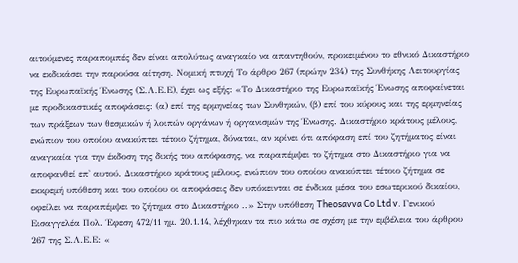αιτούμενες παραπομπές δεν είναι απολύτως αναγκαίο να απαντηθούν, προκειμένου το εθνικό Δικαστήριο να εκδικάσει την παρούσα αίτηση. Νομική πτυχή Το άρθρο 267 (πρώην 234) της Συνθήκης Λειτουργίας της Ευρωπαϊκής Ένωσης (Σ.Λ.Ε.Ε), έχει ως εξής: «Το Δικαστήριο της Ευρωπαϊκής Ένωσης αποφαίνεται με προδικαστικές αποφάσεις: (α) επί της ερμηνείας των Συνθηκών, (β) επί του κύρους και της ερμηνείας των πράξεων των θεσμικών ή λοιπών οργάνων ή οργανισμών της Ένωσης. Δικαστήριο κράτους μέλους, ενώπιον του οποίου ανακύπτει τέτοιο ζήτημα, δύναται, αν κρίνει ότι απόφαση επί του ζητήματος είναι αναγκαία για την έκδοση της δικής του απόφασης, να παραπέμψει το ζήτημα στο Δικαστήριο για να αποφανθεί επ' αυτού. Δικαστήριο κράτους μέλους, ενώπιον του οποίου ανακύπτει τέτοιο ζήτημα σε εκκρεμή υπόθεση και του οποίου οι αποφάσεις δεν υπόκεινται σε ένδικα μέσα του εσωτερικού δικαίου, οφείλει να παραπέμψει το ζήτημα στο Δικαστήριο ..» Στην υπόθεση Theosavva Co Ltd v. Γενικού Εισαγγελέα Πολ. Έφεση 472/11 ημ. 20.1.14, λέχθηκαν τα πιο κάτω σε σχέση με την εμβέλεια του άρθρου 267 της Σ.Λ.Ε.Ε: «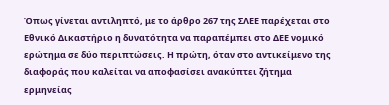Όπως γίνεται αντιληπτό, με το άρθρο 267 της ΣΛΕΕ παρέχεται στο Εθνικό Δικαστήριο η δυνατότητα να παραπέμπει στο ΔΕΕ νομικό ερώτημα σε δύο περιπτώσεις. Η πρώτη, όταν στο αντικείμενο της διαφοράς που καλείται να αποφασίσει ανακύπτει ζήτημα ερμηνείας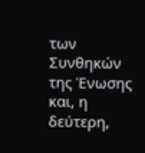των Συνθηκών της Ένωσης και, η δεύτερη,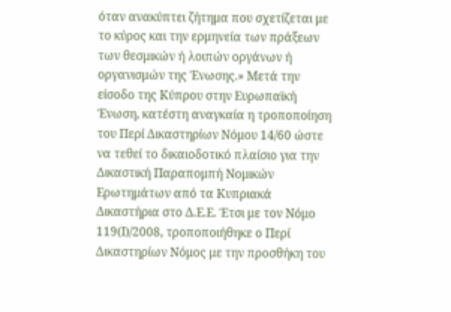όταν ανακύπτει ζήτημα που σχετίζεται με το κύρος και την ερμηνεία των πράξεων των θεσμικών ή λοιπών οργάνων ή οργανισμών της Ένωσης.» Μετά την είσοδο της Κύπρου στην Ευρωπαϊκή Ένωση, κατέστη αναγκαία η τροποποίηση του Περί Δικαστηρίων Νόμου 14/60 ώστε να τεθεί το δικαιοδοτικό πλαίσιο για την Δικαστική Παραπομπή Νομικών Ερωτημάτων από τα Κυπριακά Δικαστήρια στο Δ.Ε.Ε. Έτσι με τον Νόμο 119(Ι)/2008, τροποποιήθηκε ο Περί Δικαστηρίων Νόμος με την προσθήκη του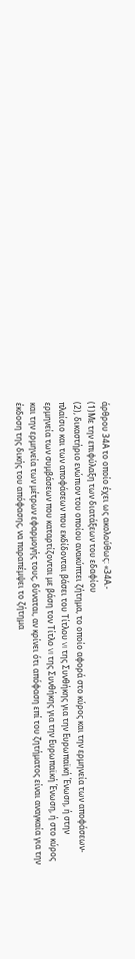άρθρου 34Α το οποίο έχει ως ακολούθως: «34Α.-
(1)Με την επιφύλαξη των διατάξεων του εδαφίου
(2), δικαστήριο ενώπιον του οποίου ανακύπτει ζήτημα, το οποίο αφορά στο κύρος και την ερμηνεία των αποφάσεων-πλαίσιο και των αποφάσεων που εκδίδονται βάσει του Τίτλου VI της Συνθήκης για την Ευρωπαϊκή Ένωση, ή στην ερμηνεία των συμβάσεων που καταρτίζονται με βάση τον Τίτλο VI της Συνθήκης για την Ευρωπαϊκή Ένωση, ή στο κύρος και την ερμηνεία των μέτρων εφαρμογής τους, δύναται, αν κρίνει ότι απόφαση επί του ζητήματος είναι αναγκαία για την έκδοση της δικής του απόφασης, να παραπέμψει το ζήτημα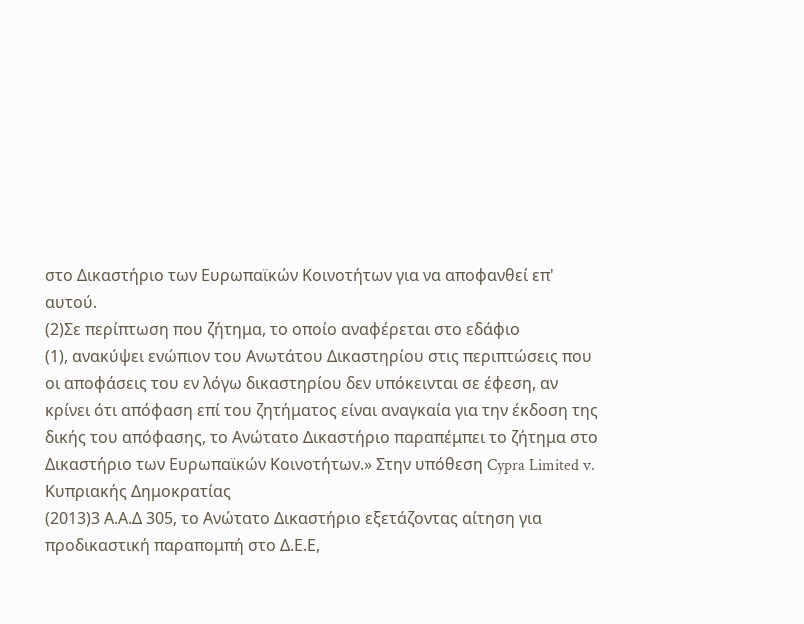στο Δικαστήριο των Ευρωπαϊκών Κοινοτήτων για να αποφανθεί επ' αυτού.
(2)Σε περίπτωση που ζήτημα, το οποίο αναφέρεται στο εδάφιο
(1), ανακύψει ενώπιον του Ανωτάτου Δικαστηρίου στις περιπτώσεις που οι αποφάσεις του εν λόγω δικαστηρίου δεν υπόκεινται σε έφεση, αν κρίνει ότι απόφαση επί του ζητήματος είναι αναγκαία για την έκδοση της δικής του απόφασης, το Ανώτατο Δικαστήριο παραπέμπει το ζήτημα στο Δικαστήριο των Ευρωπαϊκών Κοινοτήτων.» Στην υπόθεση Cypra Limited v. Κυπριακής Δημοκρατίας
(2013)3 Α.Α.Δ 305, το Ανώτατο Δικαστήριο εξετάζοντας αίτηση για προδικαστική παραπομπή στο Δ.Ε.Ε,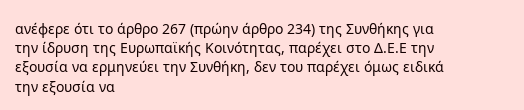ανέφερε ότι το άρθρο 267 (πρώην άρθρο 234) της Συνθήκης για την ίδρυση της Ευρωπαϊκής Κοινότητας, παρέχει στο Δ.Ε.Ε την εξουσία να ερμηνεύει την Συνθήκη, δεν του παρέχει όμως ειδικά την εξουσία να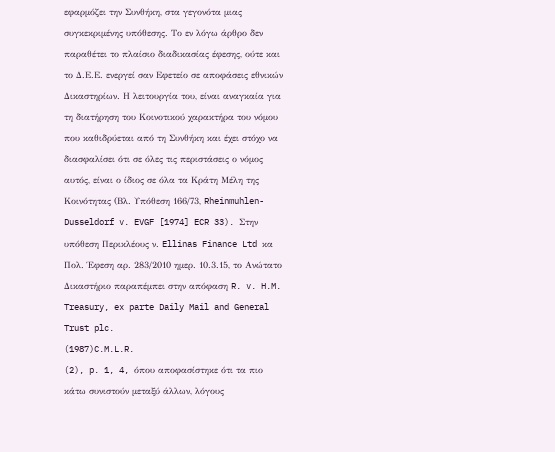εφαρμόζει την Συνθήκη, στα γεγονότα μιας συγκεκριμένης υπόθεσης. Το εν λόγω άρθρο δεν παραθέτει το πλαίσιο διαδικασίας έφεσης, ούτε και το Δ.Ε.Ε. ενεργεί σαν Εφετείο σε αποφάσεις εθνικών Δικαστηρίων. Η λειτουργία του, είναι αναγκαία για τη διατήρηση του Κοινοτικού χαρακτήρα του νόμου που καθιδρύεται από τη Συνθήκη και έχει στόχο να διασφαλίσει ότι σε όλες τις περιστάσεις ο νόμος αυτός, είναι ο ίδιος σε όλα τα Κράτη Μέλη της Κοινότητας (Βλ. Υπόθεση 166/73, Rheinmuhlen-Dusseldorf v. EVGF [1974] ECR 33). Στην υπόθεση Περικλέους ν. Ellinas Finance Ltd κα Πολ. Έφεση αρ. 283/2010 ημερ. 10.3.15, το Ανώτατο Δικαστήριο παραπέμπει στην απόφαση R. v. H.M. Treasury, ex parte Daily Mail and General Trust plc.
(1987)C.M.L.R.
(2), p. 1, 4, όπου αποφασίστηκε ότι τα πιο κάτω συνιστούν μεταξύ άλλων, λόγους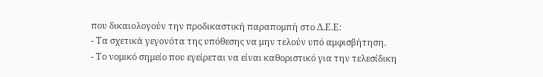που δικαιολογούν την προδικαστική παραπομπή στο Δ.Ε.Ε:
- Τα σχετικά γεγονότα της υπόθεσης να μην τελούν υπό αμφισβήτηση.
- Το νομικό σημείο που εγείρεται να είναι καθοριστικό για την τελεσίδικη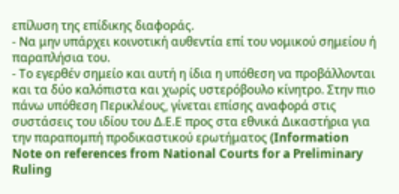επίλυση της επίδικης διαφοράς.
- Να μην υπάρχει κοινοτική αυθεντία επί του νομικού σημείου ή παραπλήσια του.
- Το εγερθέν σημείο και αυτή η ίδια η υπόθεση να προβάλλονται και τα δύο καλόπιστα και χωρίς υστερόβουλο κίνητρο. Στην πιο πάνω υπόθεση Περικλέους, γίνεται επίσης αναφορά στις συστάσεις του ιδίου του Δ.Ε.Ε προς στα εθνικά Δικαστήρια για την παραπομπή προδικαστικού ερωτήματος (Information Note on references from National Courts for a Preliminary Ruling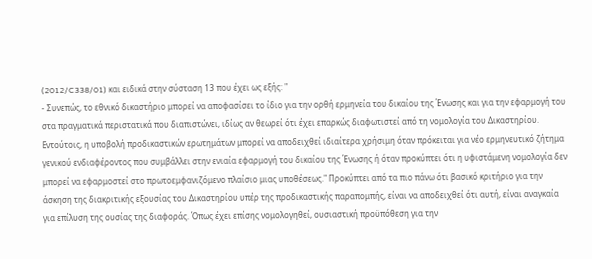(2012/C338/01) και ειδικά στην σύσταση 13 που έχει ως εξής: "
- Συνεπώς, το εθνικό δικαστήριο μπορεί να αποφασίσει το ίδιο για την ορθή ερμηνεία του δικαίου της Ένωσης και για την εφαρμογή του στα πραγματικά περιστατικά που διαπιστώνει, ιδίως αν θεωρεί ότι έχει επαρκώς διαφωτιστεί από τη νομολογία του Δικαστηρίου. Εντούτοις, η υποβολή προδικαστικών ερωτημάτων μπορεί να αποδειχθεί ιδιαίτερα χρήσιμη όταν πρόκειται για νέο ερμηνευτικό ζήτημα γενικού ενδιαφέροντος που συμβάλλει στην ενιαία εφαρμογή του δικαίου της Ένωσης ή όταν προκύπτει ότι η υφιστάμενη νομολογία δεν μπορεί να εφαρμοστεί στο πρωτοεμφανιζόμενο πλαίσιο μιας υποθέσεως." Προκύπτει από τα πιο πάνω ότι βασικό κριτήριο για την άσκηση της διακριτικής εξουσίας του Δικαστηρίου υπέρ της προδικαστικής παραπομπής, είναι να αποδειχθεί ότι αυτή, είναι αναγκαία για επίλυση της ουσίας της διαφοράς. Όπως έχει επίσης νομολογηθεί, ουσιαστική προϋπόθεση για την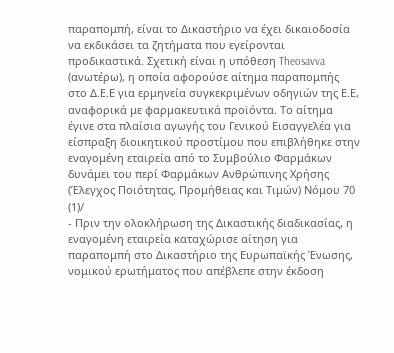παραπομπή, είναι το Δικαστήριο να έχει δικαιοδοσία να εκδικάσει τα ζητήματα που εγείρονται προδικαστικά. Σχετική είναι η υπόθεση Theosavva (ανωτέρω), η οποία αφορούσε αίτημα παραπομπής στο Δ.Ε.Ε για ερμηνεία συγκεκριμένων οδηγιών της Ε.Ε, αναφορικά με φαρμακευτικά προϊόντα. Το αίτημα έγινε στα πλαίσια αγωγής του Γενικού Εισαγγελέα για είσπραξη διοικητικού προστίμου που επιβλήθηκε στην εναγομένη εταιρεία από το Συμβούλιο Φαρμάκων δυνάμει του περί Φαρμάκων Ανθρώπινης Χρήσης (Έλεγχος Ποιότητας, Προμήθειας και Τιμών) Νόμου 70
(1)/
- Πριν την ολοκλήρωση της Δικαστικής διαδικασίας, η εναγομένη εταιρεία καταχώρισε αίτηση για παραπομπή στο Δικαστήριο της Ευρωπαϊκής Ένωσης, νομικού ερωτήματος που απέβλεπε στην έκδοση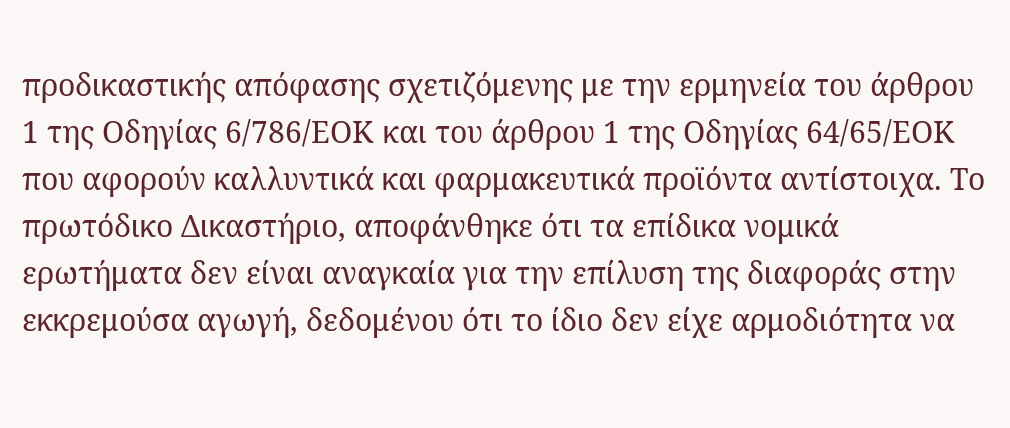προδικαστικής απόφασης σχετιζόμενης με την ερμηνεία του άρθρου 1 της Οδηγίας 6/786/ΕΟΚ και του άρθρου 1 της Οδηγίας 64/65/ΕΟΚ που αφορούν καλλυντικά και φαρμακευτικά προϊόντα αντίστοιχα. Το πρωτόδικο Δικαστήριο, αποφάνθηκε ότι τα επίδικα νομικά ερωτήματα δεν είναι αναγκαία για την επίλυση της διαφοράς στην εκκρεμούσα αγωγή, δεδομένου ότι το ίδιο δεν είχε αρμοδιότητα να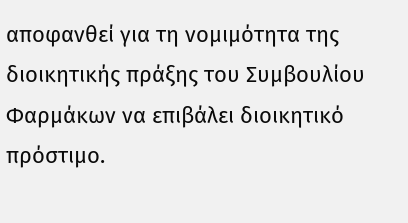αποφανθεί για τη νομιμότητα της διοικητικής πράξης του Συμβουλίου Φαρμάκων να επιβάλει διοικητικό πρόστιμο.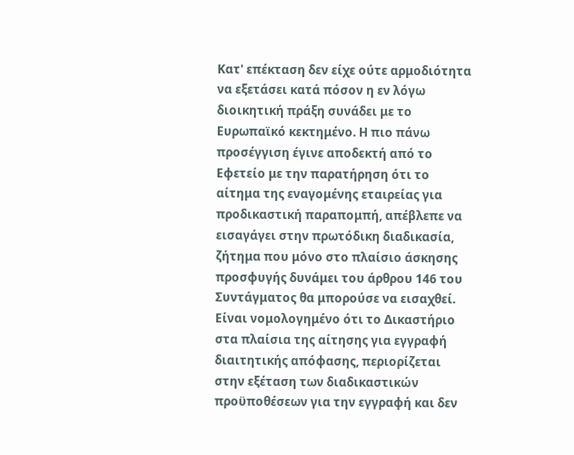Κατ' επέκταση δεν είχε ούτε αρμοδιότητα να εξετάσει κατά πόσον η εν λόγω διοικητική πράξη συνάδει με το Ευρωπαϊκό κεκτημένο. Η πιο πάνω προσέγγιση έγινε αποδεκτή από το Εφετείο με την παρατήρηση ότι το αίτημα της εναγομένης εταιρείας για προδικαστική παραπομπή, απέβλεπε να εισαγάγει στην πρωτόδικη διαδικασία, ζήτημα που μόνο στο πλαίσιο άσκησης προσφυγής δυνάμει του άρθρου 146 του Συντάγματος θα μπορούσε να εισαχθεί. Είναι νομολογημένο ότι το Δικαστήριο στα πλαίσια της αίτησης για εγγραφή διαιτητικής απόφασης, περιορίζεται στην εξέταση των διαδικαστικών προϋποθέσεων για την εγγραφή και δεν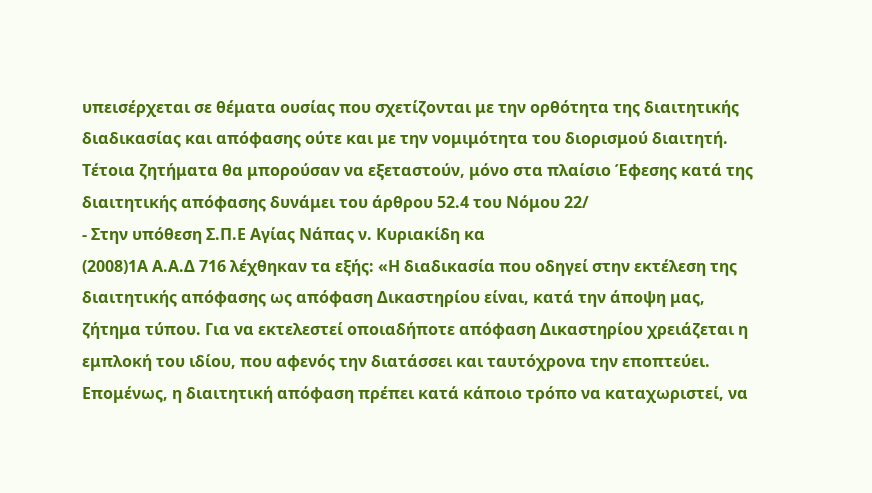υπεισέρχεται σε θέματα ουσίας που σχετίζονται με την ορθότητα της διαιτητικής διαδικασίας και απόφασης ούτε και με την νομιμότητα του διορισμού διαιτητή. Τέτοια ζητήματα θα μπορούσαν να εξεταστούν, μόνο στα πλαίσιο Έφεσης κατά της διαιτητικής απόφασης δυνάμει του άρθρου 52.4 του Νόμου 22/
- Στην υπόθεση Σ.Π.Ε Αγίας Νάπας ν. Κυριακίδη κα
(2008)1Α Α.Α.Δ 716 λέχθηκαν τα εξής: «Η διαδικασία που οδηγεί στην εκτέλεση της διαιτητικής απόφασης ως απόφαση Δικαστηρίου είναι, κατά την άποψη μας, ζήτημα τύπου. Για να εκτελεστεί οποιαδήποτε απόφαση Δικαστηρίου χρειάζεται η εμπλοκή του ιδίου, που αφενός την διατάσσει και ταυτόχρονα την εποπτεύει. Επομένως, η διαιτητική απόφαση πρέπει κατά κάποιο τρόπο να καταχωριστεί, να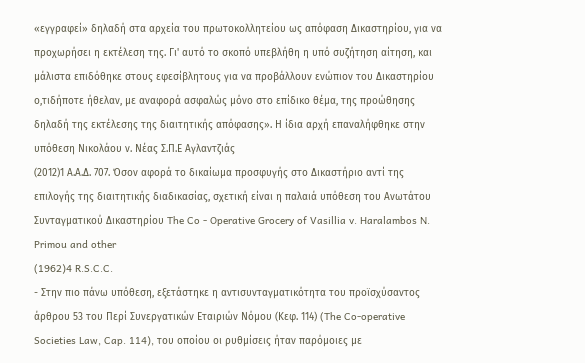«εγγραφεί» δηλαδή στα αρχεία του πρωτοκολλητείου ως απόφαση Δικαστηρίου, για να προχωρήσει η εκτέλεση της. Γι' αυτό το σκοπό υπεβλήθη η υπό συζήτηση αίτηση, και μάλιστα επιδόθηκε στους εφεσίβλητους για να προβάλλουν ενώπιον του Δικαστηρίου ο,τιδήποτε ήθελαν, με αναφορά ασφαλώς μόνο στο επίδικο θέμα, της προώθησης δηλαδή της εκτέλεσης της διαιτητικής απόφασης». Η ίδια αρχή επαναλήφθηκε στην υπόθεση Νικολάου ν. Νέας Σ.Π.Ε Αγλαντζιάς
(2012)1 Α.Α.Δ. 707. Όσον αφορά το δικαίωμα προσφυγής στο Δικαστήριο αντί της επιλογής της διαιτητικής διαδικασίας, σχετική είναι η παλαιά υπόθεση του Ανωτάτου Συνταγματικού Δικαστηρίου The Co - Operative Grocery of Vasillia v. Haralambos N. Primou and other
(1962)4 R.S.C.C.
- Στην πιο πάνω υπόθεση, εξετάστηκε η αντισυνταγματικότητα του προϊσχύσαντος άρθρου 53 του Περί Συνεργατικών Εταιριών Νόμου (Κεφ. 114) (The Co-operative Societies Law, Cap. 114), του οποίου οι ρυθμίσεις ήταν παρόμοιες με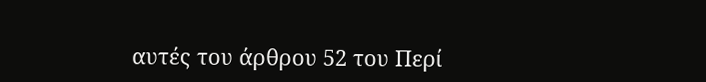αυτές του άρθρου 52 του Περί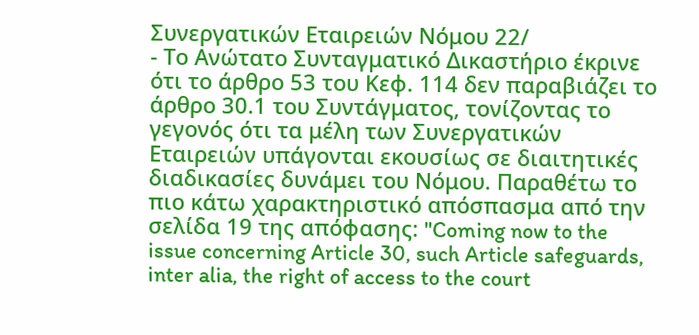Συνεργατικών Εταιρειών Νόμου 22/
- Το Ανώτατο Συνταγματικό Δικαστήριο έκρινε ότι το άρθρο 53 του Κεφ. 114 δεν παραβιάζει το άρθρο 30.1 του Συντάγματος, τονίζοντας το γεγονός ότι τα μέλη των Συνεργατικών Εταιρειών υπάγονται εκουσίως σε διαιτητικές διαδικασίες δυνάμει του Νόμου. Παραθέτω το πιο κάτω χαρακτηριστικό απόσπασμα από την σελίδα 19 της απόφασης: "Coming now to the issue concerning Article 30, such Article safeguards, inter alia, the right of access to the court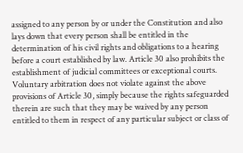assigned to any person by or under the Constitution and also lays down that every person shall be entitled in the determination of his civil rights and obligations to a hearing before a court established by law. Article 30 also prohibits the establishment of judicial committees or exceptional courts. Voluntary arbitration does not violate against the above provisions of Article 30, simply because the rights safeguarded therein are such that they may be waived by any person entitled to them in respect of any particular subject or class of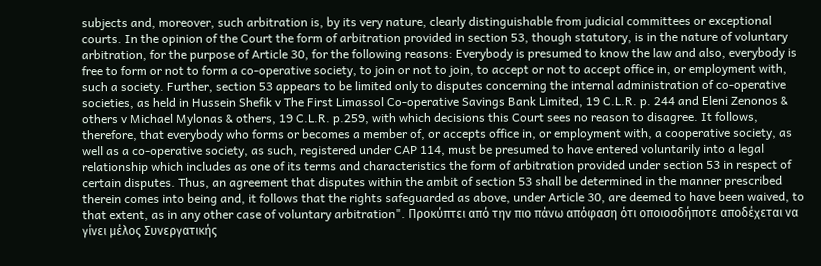subjects and, moreover, such arbitration is, by its very nature, clearly distinguishable from judicial committees or exceptional courts. In the opinion of the Court the form of arbitration provided in section 53, though statutory, is in the nature of voluntary arbitration, for the purpose of Article 30, for the following reasons: Everybody is presumed to know the law and also, everybody is free to form or not to form a co-operative society, to join or not to join, to accept or not to accept office in, or employment with, such a society. Further, section 53 appears to be limited only to disputes concerning the internal administration of co-operative societies, as held in Hussein Shefik v The First Limassol Co-operative Savings Bank Limited, 19 C.L.R. p. 244 and Eleni Zenonos & others v Michael Mylonas & others, 19 C.L.R. p.259, with which decisions this Court sees no reason to disagree. It follows, therefore, that everybody who forms or becomes a member of, or accepts office in, or employment with, a cooperative society, as well as a co-operative society, as such, registered under CAP 114, must be presumed to have entered voluntarily into a legal relationship which includes as one of its terms and characteristics the form of arbitration provided under section 53 in respect of certain disputes. Thus, an agreement that disputes within the ambit of section 53 shall be determined in the manner prescribed therein comes into being and, it follows that the rights safeguarded as above, under Article 30, are deemed to have been waived, to that extent, as in any other case of voluntary arbitration". Προκύπτει από την πιο πάνω απόφαση ότι οποιοσδήποτε αποδέχεται να γίνει μέλος Συνεργατικής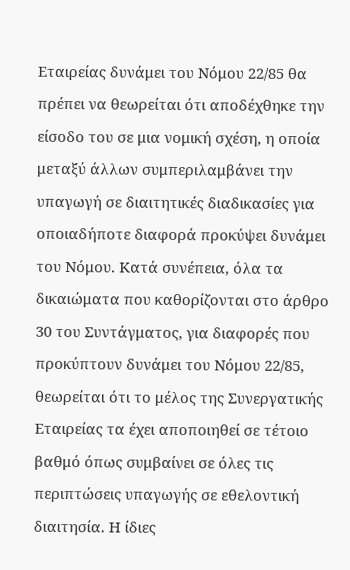Εταιρείας δυνάμει του Νόμου 22/85 θα πρέπει να θεωρείται ότι αποδέχθηκε την είσοδο του σε μια νομική σχέση, η οποία μεταξύ άλλων συμπεριλαμβάνει την υπαγωγή σε διαιτητικές διαδικασίες για οποιαδήποτε διαφορά προκύψει δυνάμει του Νόμου. Κατά συνέπεια, όλα τα δικαιώματα που καθορίζονται στο άρθρο 30 του Συντάγματος, για διαφορές που προκύπτουν δυνάμει του Νόμου 22/85, θεωρείται ότι το μέλος της Συνεργατικής Εταιρείας τα έχει αποποιηθεί σε τέτοιο βαθμό όπως συμβαίνει σε όλες τις περιπτώσεις υπαγωγής σε εθελοντική διαιτησία. Η ίδιες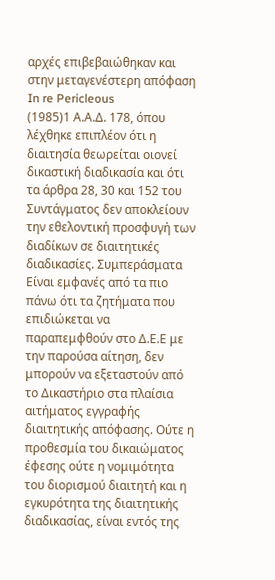αρχές επιβεβαιώθηκαν και στην μεταγενέστερη απόφαση In re Pericleous
(1985)1 Α.Α.Δ. 178, όπου λέχθηκε επιπλέον ότι η διαιτησία θεωρείται οιονεί δικαστική διαδικασία και ότι τα άρθρα 28, 30 και 152 του Συντάγματος δεν αποκλείουν την εθελοντική προσφυγή των διαδίκων σε διαιτητικές διαδικασίες. Συμπεράσματα Είναι εμφανές από τα πιο πάνω ότι τα ζητήματα που επιδιώκεται να παραπεμφθούν στο Δ.Ε.Ε με την παρούσα αίτηση, δεν μπορούν να εξεταστούν από το Δικαστήριο στα πλαίσια αιτήματος εγγραφής διαιτητικής απόφασης. Ούτε η προθεσμία του δικαιώματος έφεσης ούτε η νομιμότητα του διορισμού διαιτητή και η εγκυρότητα της διαιτητικής διαδικασίας, είναι εντός της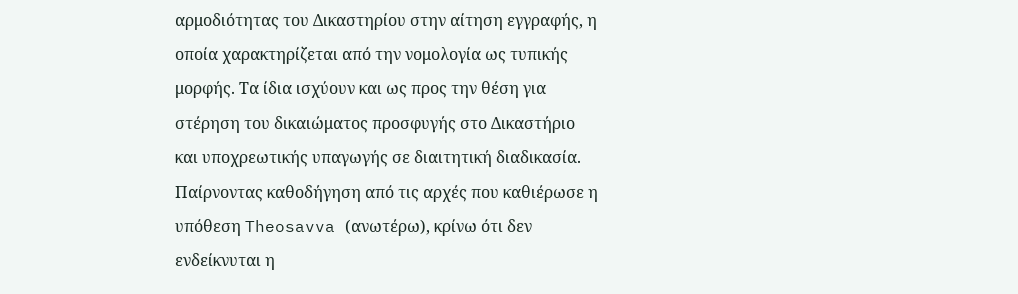αρμοδιότητας του Δικαστηρίου στην αίτηση εγγραφής, η οποία χαρακτηρίζεται από την νομολογία ως τυπικής μορφής. Τα ίδια ισχύουν και ως προς την θέση για στέρηση του δικαιώματος προσφυγής στο Δικαστήριο και υποχρεωτικής υπαγωγής σε διαιτητική διαδικασία. Παίρνοντας καθοδήγηση από τις αρχές που καθιέρωσε η υπόθεση Theosavva (ανωτέρω), κρίνω ότι δεν ενδείκνυται η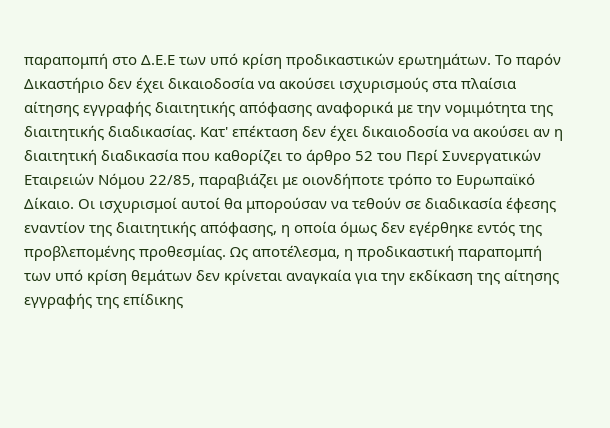παραπομπή στο Δ.Ε.Ε των υπό κρίση προδικαστικών ερωτημάτων. Το παρόν Δικαστήριο δεν έχει δικαιοδοσία να ακούσει ισχυρισμούς στα πλαίσια αίτησης εγγραφής διαιτητικής απόφασης αναφορικά με την νομιμότητα της διαιτητικής διαδικασίας. Κατ' επέκταση δεν έχει δικαιοδοσία να ακούσει αν η διαιτητική διαδικασία που καθορίζει το άρθρο 52 του Περί Συνεργατικών Εταιρειών Νόμου 22/85, παραβιάζει με οιονδήποτε τρόπο το Ευρωπαϊκό Δίκαιο. Οι ισχυρισμοί αυτοί θα μπορούσαν να τεθούν σε διαδικασία έφεσης εναντίον της διαιτητικής απόφασης, η οποία όμως δεν εγέρθηκε εντός της προβλεπομένης προθεσμίας. Ως αποτέλεσμα, η προδικαστική παραπομπή των υπό κρίση θεμάτων δεν κρίνεται αναγκαία για την εκδίκαση της αίτησης εγγραφής της επίδικης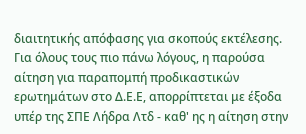διαιτητικής απόφασης για σκοπούς εκτέλεσης. Για όλους τους πιο πάνω λόγους, η παρούσα αίτηση για παραπομπή προδικαστικών ερωτημάτων στο Δ.Ε.Ε, απορρίπτεται με έξοδα υπέρ της ΣΠΕ Λήδρα Λτδ - καθ' ης η αίτηση στην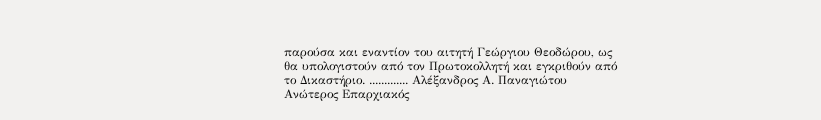παρούσα και εναντίον του αιτητή Γεώργιου Θεοδώρου, ως θα υπολογιστούν από τον Πρωτοκολλητή και εγκριθούν από το Δικαστήριο. ............. Αλέξανδρος Α. Παναγιώτου Ανώτερος Επαρχιακός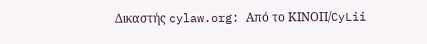Δικαστής cylaw.org: Από το ΚΙΝOΠ/CyLii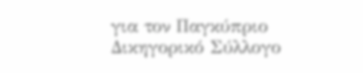για τον Παγκύπριο Δικηγορικό Σύλλογο